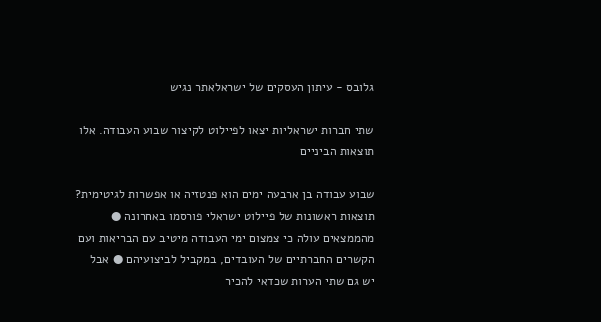גלובס - עיתון העסקים של ישראלאתר נגיש

שתי חברות ישראליות יצאו לפיילוט לקיצור שבוע העבודה. אלו תוצאות הביניים

שבוע עבודה בן ארבעה ימים הוא פנטזיה או אפשרות לגיטימית? תוצאות ראשונות של פיילוט ישראלי פורסמו באחרונה ● מהממצאים עולה כי צמצום ימי העבודה מיטיב עם הבריאות ועם הקשרים החברתיים של העובדים, במקביל לביצועיהם ● אבל יש גם שתי הערות שכדאי להכיר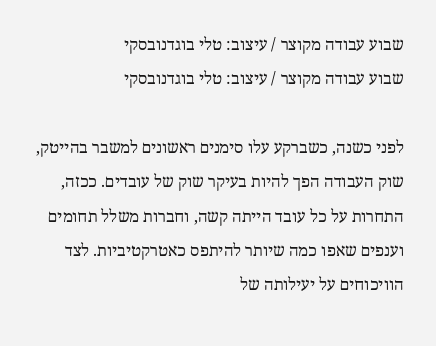שבוע עבודה מקוצר / עיצוב: טלי בוגדנובסקי
שבוע עבודה מקוצר / עיצוב: טלי בוגדנובסקי

לפני כשנה, כשברקע עלו סימנים ראשונים למשבר בהייטק, שוק העבודה הפך להיות בעיקר שוק של עובדים. ככזה, התחרות על כל עובד הייתה קשה, וחברות משלל תחומים וענפים שאפו כמה שיותר להיתפס כאטרקטיביות. לצד הוויכוחים על יעילותה של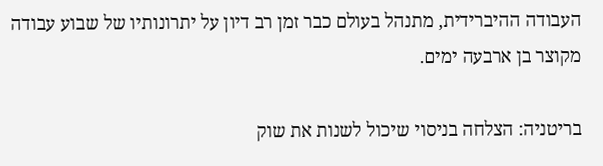העבודה ההיברידית, מתנהל בעולם כבר זמן רב דיון על יתרונותיו של שבוע עבודה מקוצר בן ארבעה ימים.

בריטניה: הצלחה בניסוי שיכול לשנות את שוק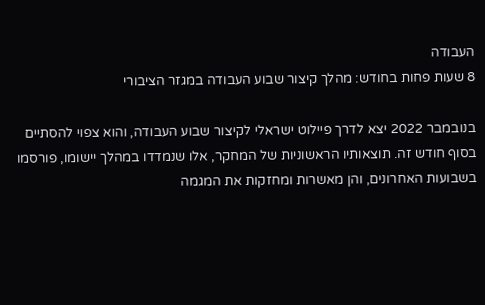העבודה
8 שעות פחות בחודש: מהלך קיצור שבוע העבודה במגזר הציבורי

בנובמבר 2022 יצא לדרך פיילוט ישראלי לקיצור שבוע העבודה, והוא צפוי להסתיים בסוף חודש זה. תוצאותיו הראשוניות של המחקר, אלו שנמדדו במהלך יישומו, פורסמו בשבועות האחרונים, והן מאשרות ומחזקות את המגמה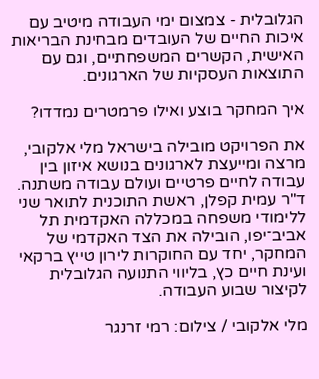הגלובלית - צמצום ימי העבודה מיטיב עם איכות החיים של העובדים מבחינת הבריאות האישית, הקשרים המשפחתיים, וגם עם התוצאות העסקיות של הארגונים.

איך המחקר בוצע ואילו פרמטרים נמדדו?

את הפרויקט מובילה בישראל מלי אלקובי, מרצה ומייעצת לארגונים בנושא איזון בין עבודה לחיים פרטיים ועולם עבודה משתנה. ד"ר עמית קפלן, ראשת התוכנית לתואר שני ללימודי משפחה במכללה האקדמית תל אביב־יפו, הובילה את הצד האקדמי של המחקר, יחד עם החוקרות לירון טייץ ברקאי ועינת חיים כץ, בליווי התנועה הגלובלית לקיצור שבוע העבודה.

מלי אלקובי / צילום: רמי זרנגר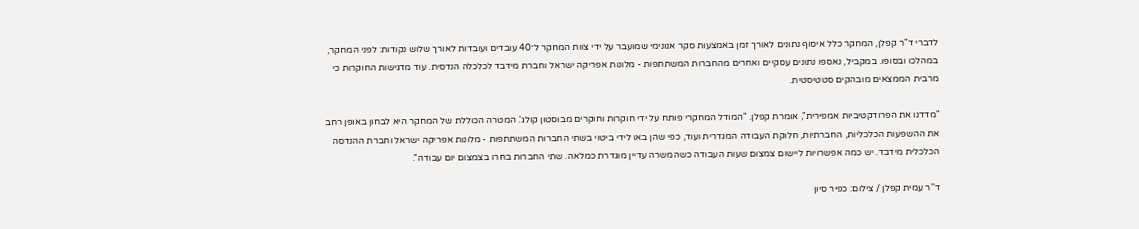לדברי ד"ר קפלן, המחקר כלל איסוף נתונים לאורך זמן באמצעות סקר אנונימי שמועבר על ידי צוות המחקר ל־40 עובדים ועובדות לאורך שלוש נקודות: לפני המחקר, במהלכו ובסופו. במקביל, נאספו נתונים עסקיים ואחרים מהחברות המשתתפות - מלונות אפריקה ישראל וחברת מידבד לכלכלה הנדסית. עוד מדגישות החוקרות כי מרבית הממצאים מובהקים סטטיסטית.

"מדדנו את הפרודקטיביות אמפירית", אומרת קפלן. "המודל המחקרי פותח על ידי חוקרות וחוקרים מבוסטון קולג'. המטרה הכוללת של המחקר היא לבחון באופן רחב את ההשפעות הכלכליות, החברתיות, חלוקת העבודה המגדרית ועוד, כפי שהן באו לידי ביטוי בשתי החברות המשתתפות - מלונות אפריקה ישראל וחברת ההנדסה הכלכלית מידבד. יש כמה אפשרויות ליישום צמצום שעות העבודה כשהמשרה עדיין מוגדרת כמלאה. שתי החברות בחרו בצמצום יום עבודה".

ד''ר עמית קפלן / צילום: כפיר סיון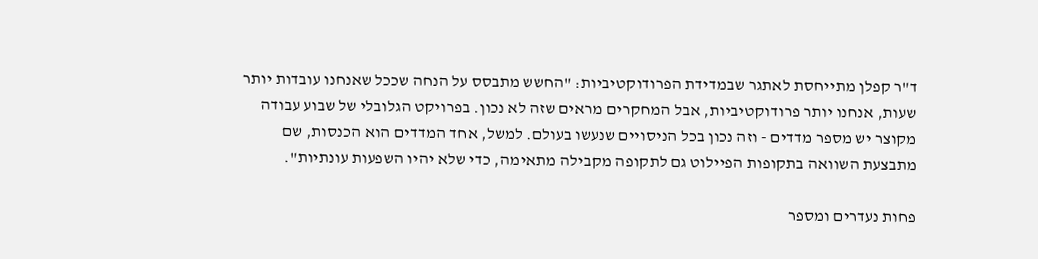ד"ר קפלן מתייחסת לאתגר שבמדידת הפרודוקטיביות: "החשש מתבסס על הנחה שככל שאנחנו עובדות יותר שעות, אנחנו יותר פרודוקטיביות, אבל המחקרים מראים שזה לא נכון. בפרויקט הגלובלי של שבוע עבודה מקוצר יש מספר מדדים - וזה נכון בכל הניסויים שנעשו בעולם. למשל, אחד המדדים הוא הכנסות, שם מתבצעת השוואה בתקופות הפיילוט גם לתקופה מקבילה מתאימה, כדי שלא יהיו השפעות עונתיות".

פחות נעדרים ומספר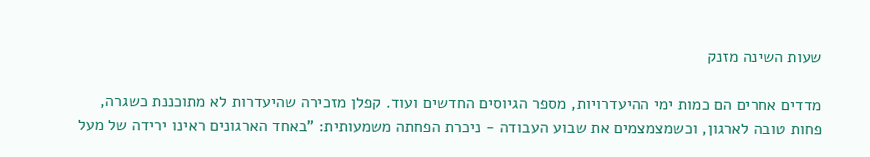שעות השינה מזנק

מדדים אחרים הם כמות ימי ההיעדרויות, מספר הגיוסים החדשים ועוד. קפלן מזכירה שהיעדרות לא מתוכננת כשגרה, פחות טובה לארגון, וכשמצמצמים את שבוע העבודה - ניכרת הפחתה משמעותית: "באחד הארגונים ראינו ירידה של מעל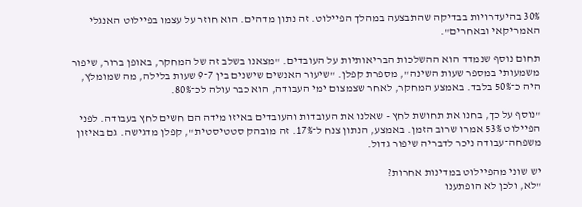30% בהיעדרויות בבדיקה שהתבצעה במהלך הפיילוט. זה נתון מדהים. הוא חוזר על עצמו בפיילוט האנגלי האמריקאי ובאחרים".

תחום נוסף שנמדד הוא ההשלכות הבריאותיות על העובדים. "מצאנו בשלב זה של המחקר, באופן ברור, שיפור משמעותי במספר שעות השינה", מספרת קפלן. "שיעור האנשים שישנים בין 7־9 שעות בלילה, מה שמומלץ, היה כ־50% בלבד. באמצע המחקר, לאחר שצמצום ימי העבודה, הוא כבר עולה לכ־80%.

"נוסף על כך, בחנו את תחושת לחץ - שאלנו את העובדות והעובדים באיזו מידה הם חשים לחץ בעבודה. לפני הפיילוט 53% אמרו שרוב הזמן. באמצע, הנתון צנח ל־17%. זה מובהק סטטיסטית", קפלן מדגישה. גם באיזון משפחה־עבודה ניכר לדבריה שיפור גדול.

יש שוני מהפיילוט במדינות אחרות?
"לא, ולכן לא הופתענו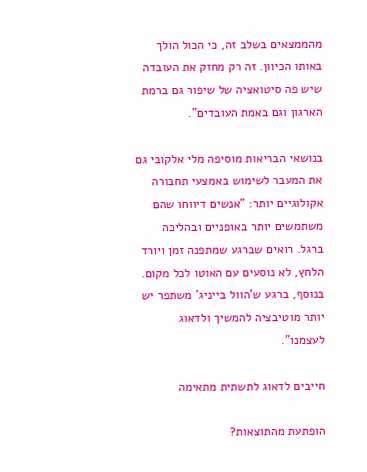מהממצאים בשלב זה, כי הכול הולך באותו הכיוון. זה רק מחזק את העובדה שיש פה סיטואציה של שיפור גם ברמת הארגון וגם באמת העובדים".

בנושאי הבריאות מוסיפה מלי אלקובי גם את המעבר לשימוש באמצעי תחבורה אקולוגיים יותר: "אנשים דיווחו שהם משתמשים יותר באופניים ובהליכה ברגל. רואים שברגע שמתפנה זמן ויורד הלחץ, לא נוסעים עם האוטו לכל מקום. בנוסף, ברגע ש'הוול בייניג' משתפר יש יותר מוטיבציה להמשיך ולדאוג לעצמנו".

חייבים לדאוג לתשתית מתאימה

הופתעת מהתוצאות?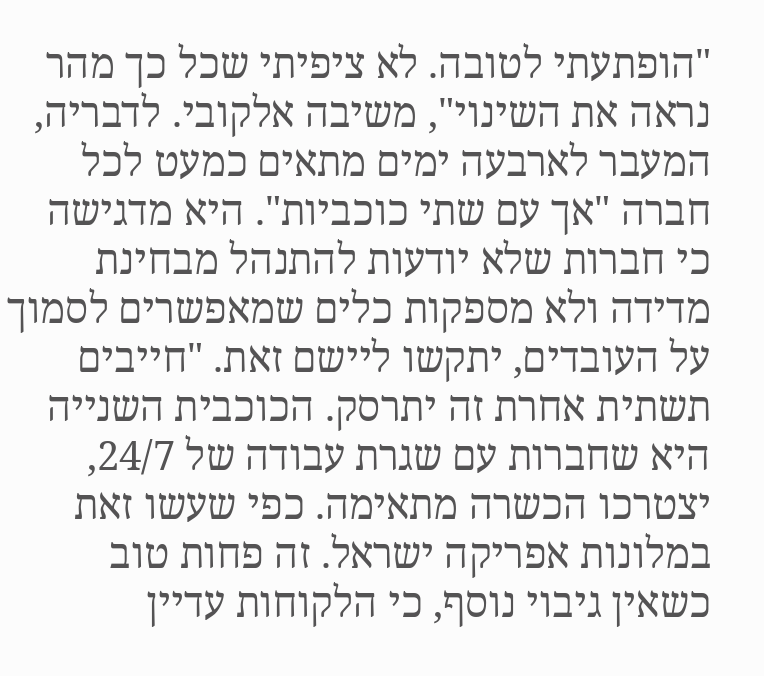"הופתעתי לטובה. לא ציפיתי שכל כך מהר נראה את השינוי", משיבה אלקובי. לדבריה, המעבר לארבעה ימים מתאים כמעט לכל חברה "אך עם שתי כוכביות". היא מדגישה כי חברות שלא יודעות להתנהל מבחינת מדידה ולא מספקות כלים שמאפשרים לסמוך על העובדים, יתקשו ליישם זאת. "חייבים תשתית אחרת זה יתרסק. הכוכבית השנייה היא שחברות עם שגרת עבודה של 24/7, יצטרכו הכשרה מתאימה. כפי שעשו זאת במלונות אפריקה ישראל. זה פחות טוב כשאין גיבוי נוסף, כי הלקוחות עדיין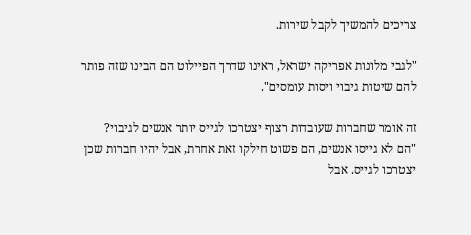צריכים להמשיך לקבל שירות.

"לגבי מלונות אפריקה ישראל, ראינו שדרך הפיילוט הם הבינו שזה פותר להם שיטות גיבוי ויסות עומסים".

זה אומר שחברות שעובדות רצוף יצטרכו לגייס יותר אנשים לגיבוי?
"הם לא גייסו אנשים, הם פשוט חילקו זאת אחרת, אבל יהיו חברות שכן יצטרכו לגייס. אבל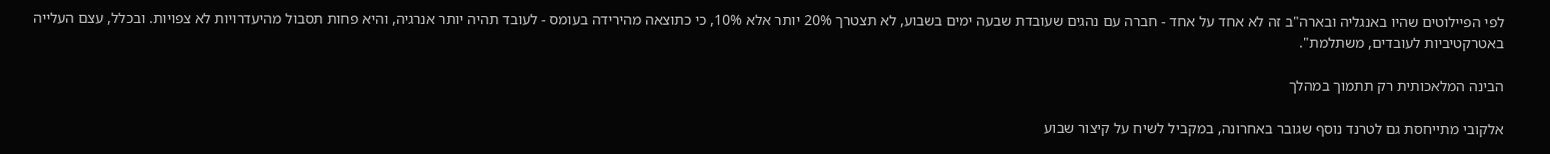לפי הפיילוטים שהיו באנגליה ובארה"ב זה לא אחד על אחד - חברה עם נהגים שעובדת שבעה ימים בשבוע, לא תצטרך 20% יותר אלא 10%, כי כתוצאה מהירידה בעומס - לעובד תהיה יותר אנרגיה, והיא פחות תסבול מהיעדרויות לא צפויות. ובכלל, עצם העלייה באטרקטיביות לעובדים, משתלמת".

הבינה המלאכותית רק תתמוך במהלך

אלקובי מתייחסת גם לטרנד נוסף שגובר באחרונה, במקביל לשיח על קיצור שבוע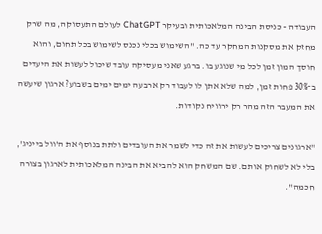העבודה - כניסת הבינה המלאכותית ובעיקר ChatGPT לעולם התעסוקה, מה שרק מחזק את מסקנות המחקר עד כה. "השימוש בכלי נכנס לשימוש בכל תחום, והוא חוסך המון זמן לכל מי שנוגע בו. ברגע שאני מעסיקה עובד שיכול לעשות את היעדים ב־30% פחות זמן, למה שלא אתן לו לעבוד רק ארבעה ימים ימים בשבוע? ארגון שיעשה את המעבר הזה מהר רק ירוויח נקודות.

"ארגונים צריכים לעשות את זה כדי לשמר את העובדים ולתת בנוסף את ה'וול בייניג', בלי לא לשחוק אותם. שם המשחק הוא להביא את הבינה המלאכותית לארגון בצורה חכמה".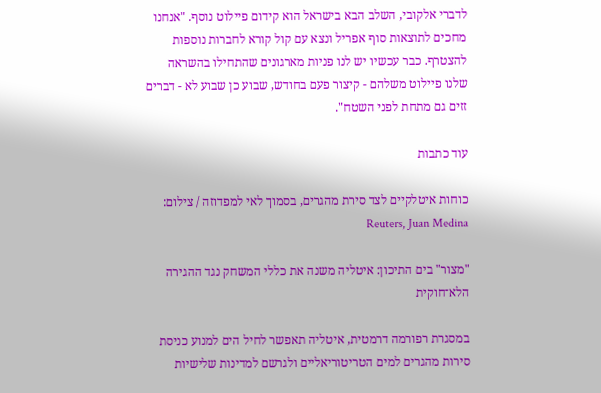לדברי אלקובי, השלב הבא בישראל הוא קידום פיילוט נוסף. "אנחנו מחכים לתוצאות סוף אפריל ונצא עם קול קורא לחברות נוספות להצטרף. כבר עכשיו יש לנו פניות מארגונים שהתחילו בהשראה שלנו פיילוט משלהם - קיצור פעם בחודש, שבוע כן שבוע לא - דברים זזים גם מתחת לפני השטח".

עוד כתבות

כוחות איטלקיים לצד סירת מהגרים, בסמוך לאי למפדוזה / צילום: Reuters, Juan Medina

"מצור" בים התיכון: איטליה משנה את כללי המשחק נגד ההגירה הלא־חוקית

במסגרת רפורמה דרמטית, איטליה תאפשר לחיל הים למנוע כניסת סירות מהגרים למים הטריטוריאליים ולגרשם למדינות שלישיות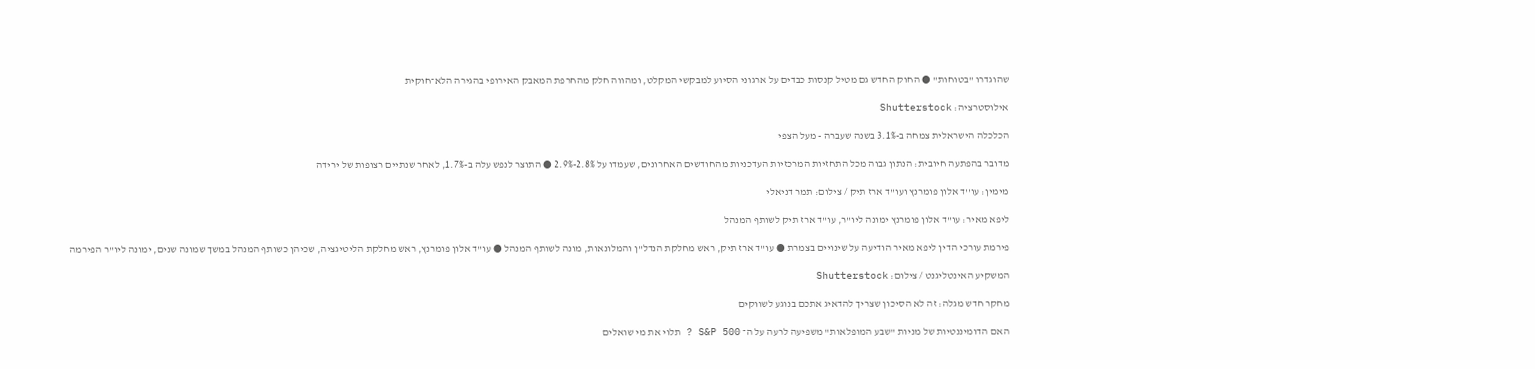שהוגדרו "בטוחות" ● החוק החדש גם מטיל קנסות כבדים על ארגוני הסיוע למבקשי המקלט, ומהווה חלק מהחרפת המאבק האירופי בהגירה הלא־חוקית

אילוסטרציה: Shutterstock

הכלכלה הישראלית צמחה ב-3.1% בשנה שעברה - מעל הצפי

מדובר בהפתעה חיובית: הנתון גבוה מכל התחזיות המרכזיות העדכניות מהחודשים האחרונים, שעמדו על 2.8%-2.9% ● התוצר לנפש עלה ב-1.7%, לאחר שנתיים רצופות של ירידה

מימין: עו''ד אלון פומרנץ ועו''ד ארז תיק / צילום: תמר דניאלי

ליפא מאיר: עו"ד אלון פומרנץ ימונה ליו"ר, עו"ד ארז תיק לשותף המנהל

פירמת עורכי הדין ליפא מאיר הודיעה על שינויים בצמרת ● עו"ד ארז תיק, ראש מחלקת הנדל"ן והמלונאות, מונה לשותף המנהל ● עו"ד אלון פומרנץ, ראש מחלקת הליטיגציה, שכיהן כשותף המנהל במשך שמונה שנים, ימונה ליו"ר הפירמה

המשקיע האינטליגנט / צילום: Shutterstock

מחקר חדש מגלה: זה לא הסיכון שצריך להדאיג אתכם בנוגע לשווקים

האם הדומיננטיות של מניות "שבע המופלאות" משפיעה לרעה על ה־ S&P 500 ? תלוי את מי שואלים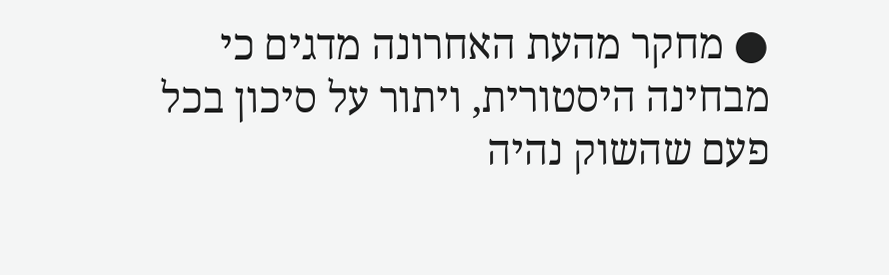● מחקר מהעת האחרונה מדגים כי מבחינה היסטורית, ויתור על סיכון בכל פעם שהשוק נהיה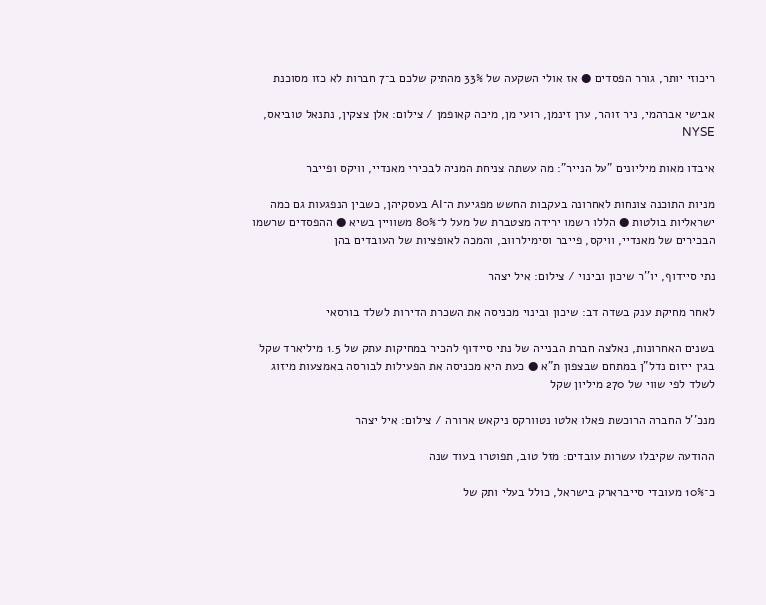ריכוזי יותר, גורר הפסדים ● אז אולי השקעה של 33% מהתיק שלכם ב־7 חברות לא כזו מסוכנת

אבישי אברהמי, ניר זוהר, ערן זינמן, רועי מן, מיכה קאופמן / צילום: אלן צצקין, נתנאל טוביאס, NYSE

איבדו מאות מיליונים "על הנייר": מה עשתה צניחת המניה לבכירי מאנדיי, וויקס ופייבר

מניות התוכנה צונחות לאחרונה בעקבות החשש מפגיעת ה־AI בעסקיהן, כשבין הנפגעות גם כמה ישראליות בולטות ● הללו רשמו ירידה מצטברת של מעל ל־80% משוויין בשיא ● ההפסדים שרשמו הבכירים של מאנדיי, וויקס, פייבר וסימילרווב, והמכה לאופציות של העובדים בהן

נתי סיידוף, יו''ר שיכון ובינוי / צילום: איל יצהר

לאחר מחיקת ענק בשדה דב: שיכון ובינוי מכניסה את השכרת הדירות לשלד בורסאי

בשנים האחרונות, נאלצה חברת הבנייה של נתי סיידוף להכיר במחיקות עתק של 1.5 מיליארד שקל בגין ייזום נדל"ן במתחם שבצפון ת"א ● כעת היא מכניסה את הפעילות לבורסה באמצעות מיזוג לשלד לפי שווי של 270 מיליון שקל

מנכ''ל החברה הרוכשת פאלו אלטו נטוורקס ניקאש ארורה / צילום: איל יצהר

ההודעה שקיבלו עשרות עובדים: מזל טוב, תפוטרו בעוד שנה

כ־10% מעובדי סייברארק בישראל, כולל בעלי ותק של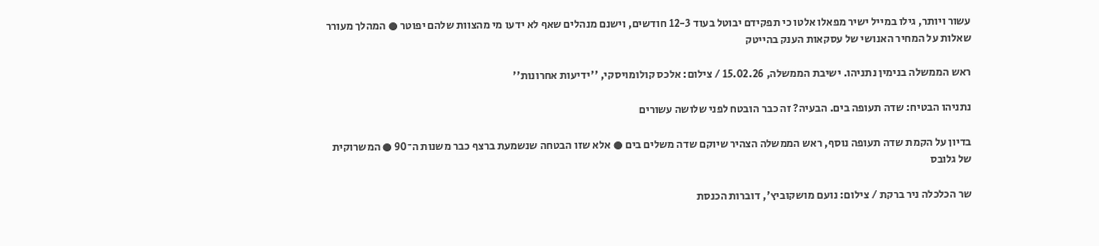עשור ויותר, גילו במייל ישיר מפאלו אלטו כי תפקידם יבוטל בעוד 12-3 חודשים, וישנם מנהלים שאף לא ידעו מי מהצוות שלהם יפוטר ● המהלך מעורר שאלות על המחיר האנושי של עסקאות הענק בהייטק

ראש הממשלה בנימין נתניהו. ישיבת הממשלה, 15.02.26 / צילום: אלכס קולומויסקי, ''ידיעות אחרונות''

נתניהו הבטיח: שדה תעופה בים. הבעיה? זה כבר הובטח לפני שלושה עשורים

בדיון על הקמת שדה תעופה נוסף, ראש הממשלה הצהיר שיוקם שדה משלים בים ● אלא שזו הבטחה שנשמעת ברצף כבר משנות ה־90 ● המשרוקית של גלובס

שר הכלכלה ניר ברקת / צילום: נועם מושקוביץ', דוברות הכנסת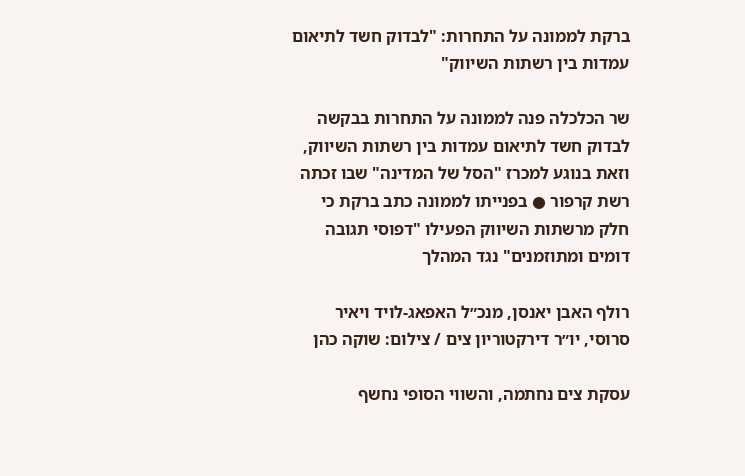ברקת לממונה על התחרות: "לבדוק חשד לתיאום עמדות בין רשתות השיווק"

שר הכלכלה פנה לממונה על התחרות בבקשה לבדוק חשד לתיאום עמדות בין רשתות השיווק, וזאת בנוגע למכרז "הסל של המדינה" שבו זכתה רשת קרפור ● בפנייתו לממונה כתב ברקת כי חלק מרשתות השיווק הפעילו "דפוסי תגובה דומים ומתוזמנים" נגד המהלך

רולף האבן יאנסן, מנכ״ל האפאג-לויד ויאיר סרוסי, יו״ר דירקטוריון צים / צילום: שוקה כהן

עסקת צים נחתמה, והשווי הסופי נחשף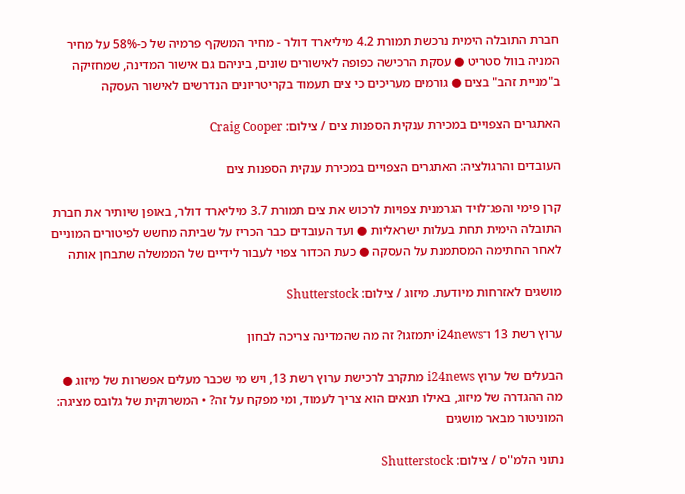חברת התובלה הימית נרכשת תמורת 4.2 מיליארד דולר - מחיר המשקף פרמיה של כ-58% על מחיר המניה בוול סטריט ● עסקת הרכישה כפופה לאישורים שונים, ביניהם גם אישור המדינה, שמחזיקה ב"מניית זהב" בצים ● גורמים מעריכים כי צים תעמוד בקריטריונים הנדרשים לאישור העסקה

האתגרים הצפויים במכירת ענקית הספנות צים / צילום: Craig Cooper

העובדים והרגולציה: האתגרים הצפויים במכירת ענקית הספנות צים

קרן פימי והפג־לויד הגרמנית צפויות לרכוש את צים תמורת 3.7 מיליארד דולר, באופן שיותיר את חברת התובלה הימית תחת בעלות ישראליות ● ועד העובדים כבר הכריז על שביתה מחשש לפיטורים המוניים לאחר החתימה המסתמנת על העסקה ● כעת הכדור צפוי לעבור לידיים של הממשלה שתבחן אותה

מושגים לאזרחות מיודעת. מיזוג / צילום: Shutterstock

ערוץ רשת 13 ו־i24news יתמזגו? זה מה שהמדינה צריכה לבחון

הבעלים של ערוץ i24news מתקרב לרכישת ערוץ רשת 13, ויש מי שכבר מעלים אפשרות של מיזוג ● מה ההגדרה של מיזוג, באילו תנאים הוא צריך לעמוד, ומי מפקח על זה? • המשרוקית של גלובס מציגה: המוניטור מבאר מושגים

נתוני הלמ''ס / צילום: Shutterstock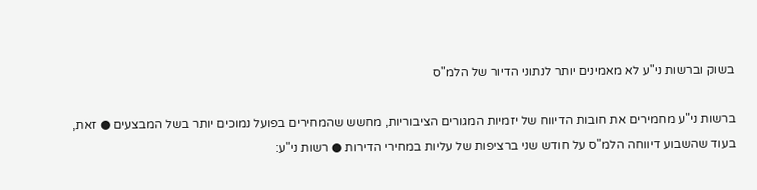בשוק וברשות ני"ע לא מאמינים יותר לנתוני הדיור של הלמ"ס

ברשות ני"ע מחמירים את חובות הדיווח של יזמיות המגורים הציבוריות, מחשש שהמחירים בפועל נמוכים יותר בשל המבצעים ● זאת, בעוד שהשבוע דיווחה הלמ"ס על חודש שני ברציפות של עליות במחירי הדירות ● רשות ני"ע: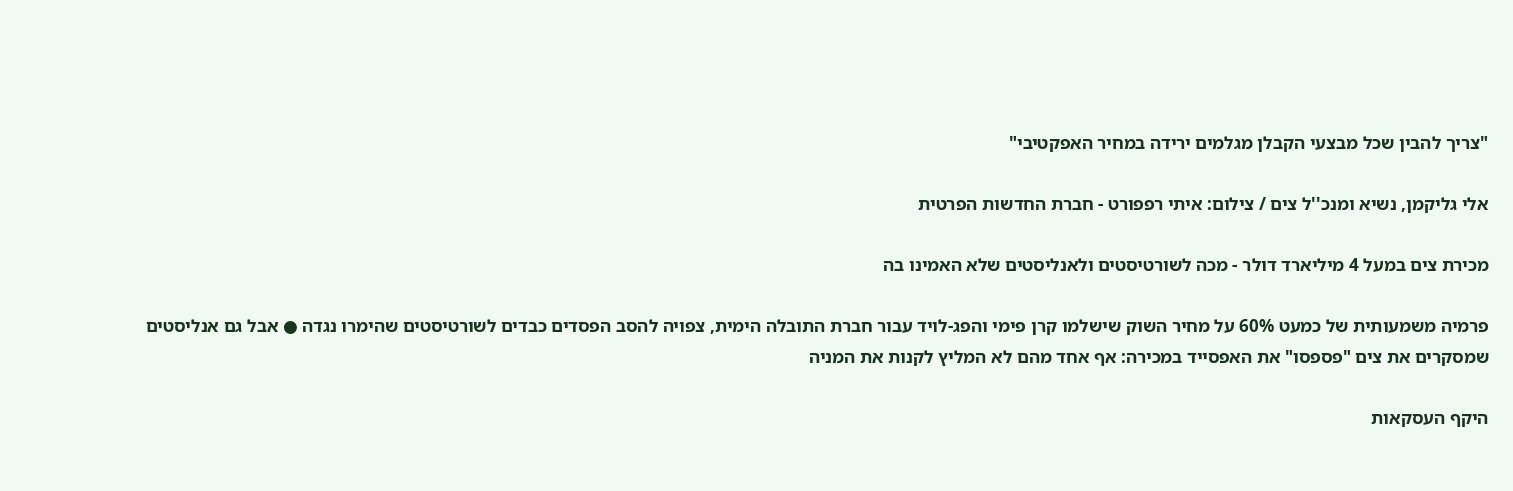"צריך להבין שכל מבצעי הקבלן מגלמים ירידה במחיר האפקטיבי"

אלי גליקמן, נשיא ומנכ''ל צים / צילום: איתי רפפורט - חברת החדשות הפרטית

מכירת צים במעל 4 מיליארד דולר - מכה לשורטיסטים ולאנליסטים שלא האמינו בה

פרמיה משמעותית של כמעט 60% על מחיר השוק שישלמו קרן פימי והפג-לויד עבור חברת התובלה הימית, צפויה להסב הפסדים כבדים לשורטיסטים שהימרו נגדה ● אבל גם אנליסטים שמסקרים את צים "פספסו" את האפסייד במכירה: אף אחד מהם לא המליץ לקנות את המניה

היקף העסקאות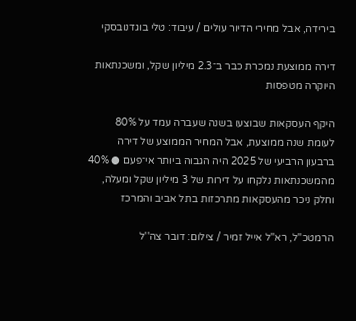בירידה, אבל מחירי הדיור עולים / עיבוד: טלי בוגדנובסקי

דירה ממוצעת נמכרת כבר ב־2.3 מיליון שקל, ומשכנתאות היוקרה מטפסות

היקף העסקאות שבוצעו בשנה שעברה עמד על 80% לעומת שנה ממוצעת, אבל המחיר הממוצע של דירה ברבעון הרביעי של 2025 היה הגבוה ביותר אי־פעם ● 40% מהמשכנתאות נלקחו על דירות של 3 מיליון שקל ומעלה, וחלק ניכר מהעסקאות מתרכזות בתל אביב והמרכז

הרמטכ''ל, רא''ל אייל זמיר / צילום: דובר צה''ל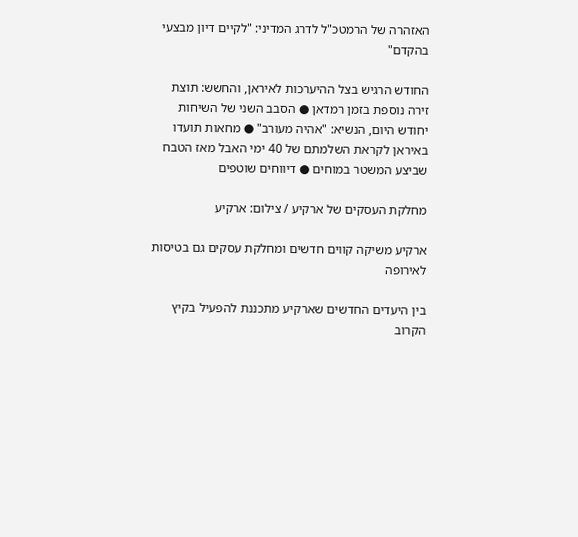האזהרה של הרמטכ"ל לדרג המדיני: "לקיים דיון מבצעי בהקדם"

החודש הרגיש בצל ההיערכות לאיראן, והחשש: תוצת זירה נוספת בזמן רמדאן ● הסבב השני של השיחות יחודש היום, הנשיא: "אהיה מעורב" ● מחאות תועדו באיראן לקראת השלמתם של 40 ימי האבל מאז הטבח שביצע המשטר במוחים ● דיווחים שוטפים

מחלקת העסקים של ארקיע / צילום: ארקיע

ארקיע משיקה קווים חדשים ומחלקת עסקים גם בטיסות לאירופה

בין היעדים החדשים שארקיע מתכננת להפעיל בקיץ הקרוב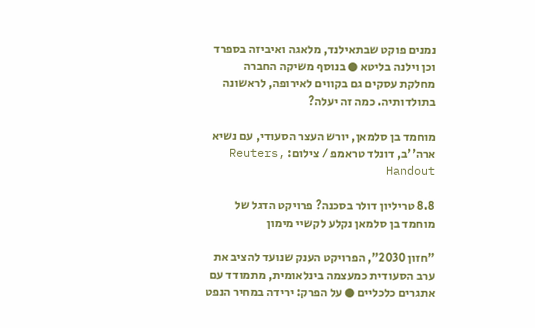נמנים פוקט שבתאילנד, מלאגה ואיביזה בספרד וכן וילנה בליטא ● בנוסף משיקה החברה מחלקת עסקים גם בקווים לאירופה, לראשונה בתולדותיה. כמה זה יעלה?

מוחמד בן סלמאן, יורש העצר הסעודי, עם נשיא ארה''ב, דונלד טראמפ / צילום: Reuters, Handout

8.8 טריליון דולר בסכנה? פרויקט הדגל של מוחמד בן סלמאן נקלע לקשיי מימון

"חזון 2030", הפרויקט הענק שנועד להציב את ערב הסעודית כמעצמה בינלאומית, מתמודד עם אתגרים כלכליים ● על הפרק: ירידה במחיר הנפט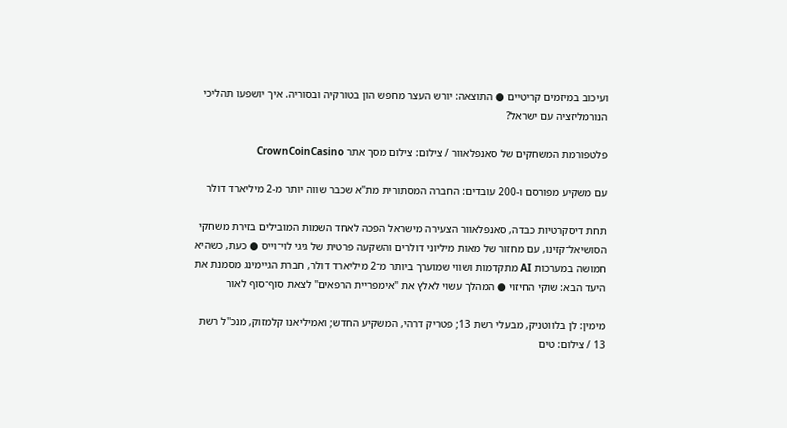ועיכוב במיזמים קריטיים ● התוצאה: יורש העצר מחפש הון בטורקיה ובסוריה. איך יושפעו תהליכי הנורמליזציה עם ישראל?

פלטפורמת המשחקים של סאנפלאוור / צילום: צילום מסך אתר CrownCoinCasino

עם משקיע מפורסם ו-200 עובדים: החברה המסתורית מת"א שכבר שווה יותר מ-2 מיליארד דולר

תחת דיסקרטיות כבדה, סאנפלאוור הצעירה מישראל הפכה לאחד השמות המובילים בזירת משחקי הסושיאל־קזינו, עם מחזור של מאות מיליוני דולרים והשקעה פרטית של גיגי לוי־וייס ● כעת, כשהיא חמושה במערכות AI מתקדמות ושווי שמוערך ביותר מ־2 מיליארד דולר, חברת הגיימינג מסמנת את היעד הבא: שוקי החיזוי ● המהלך עשוי לאלץ את "אימפריית הרפאים" לצאת סוף־סוף לאור

מימין: לן בלווטניק, מבעלי רשת 13; פטריק דרהי, המשקיע החדש; ואמיליאנו קלמזוק, מנכ''ל רשת 13 / צילום: טים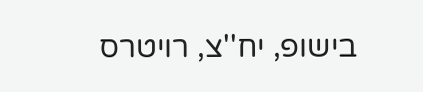בישופ, יח''צ, רויטרס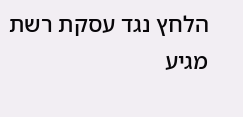הלחץ נגד עסקת רשת מגיע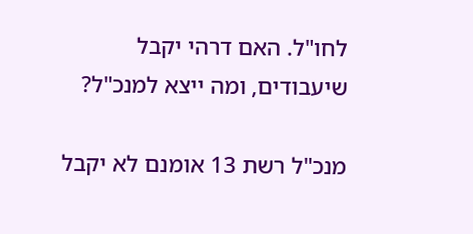לחו"ל. האם דרהי יקבל שיעבודים, ומה ייצא למנכ"ל?

מנכ"ל רשת 13 אומנם לא יקבל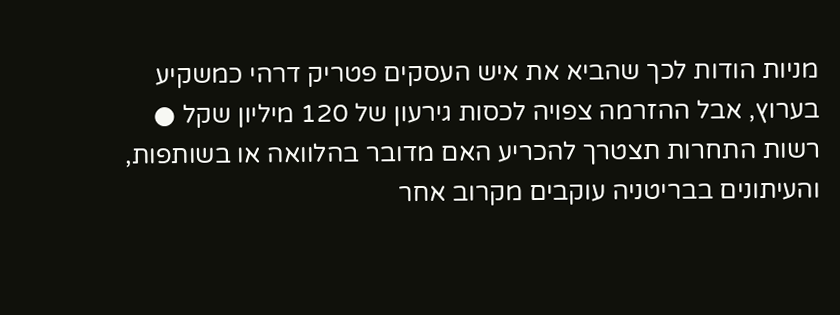מניות הודות לכך שהביא את איש העסקים פטריק דרהי כמשקיע בערוץ, אבל ההזרמה צפויה לכסות גירעון של 120 מיליון שקל ● רשות התחרות תצטרך להכריע האם מדובר בהלוואה או בשותפות, והעיתונים בבריטניה עוקבים מקרוב אחר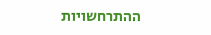ההתרחשויות